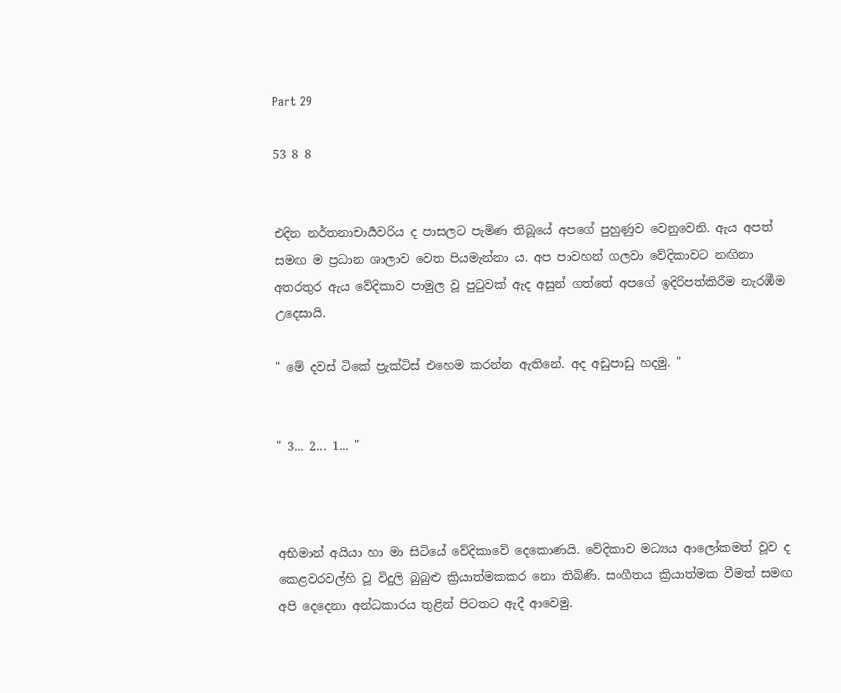Part 29

53 8 8


එදින නර්තනාචාර්‍යවරිය ද පාසලට පැමිණ තිබූයේ අපගේ පුහුණුව වෙනුවෙනි. ඇය අපත් සමඟ ම ප්‍රධාන ශාලාව වෙත පියමැන්නා ය. අප පාවහන් ගලවා වේදිකාවට නඟිනා අතරතුර ඇය වේදිකාව පාමුල වූ පුටුවක් ඇද අසුන් ගත්තේ අපගේ ඉදිරිපත්කිරීම නැරඹීම උදෙසායි.

" මේ දවස් ටිකේ ප්‍රැක්ටිස් එහෙම කරන්න ඇතිනේ. අද අඩුපාඩු හදමු. "


" 3... 2... 1... "



අභිමාන් අයියා හා මා සිටියේ වේදිකාවේ දෙකොණයි. වේදිකාව මධ්‍යය ආලෝකමත් වූව ද කෙළවරවල්හි වූ විදුලි බුබුළු ක්‍රියාත්මකකර නො තිබිණි. සංගීතය ක්‍රියාත්මක වීමත් සමඟ අපි දෙදෙනා අන්ධකාරය තුළින් පිටතට ඇදී ආවෙමු.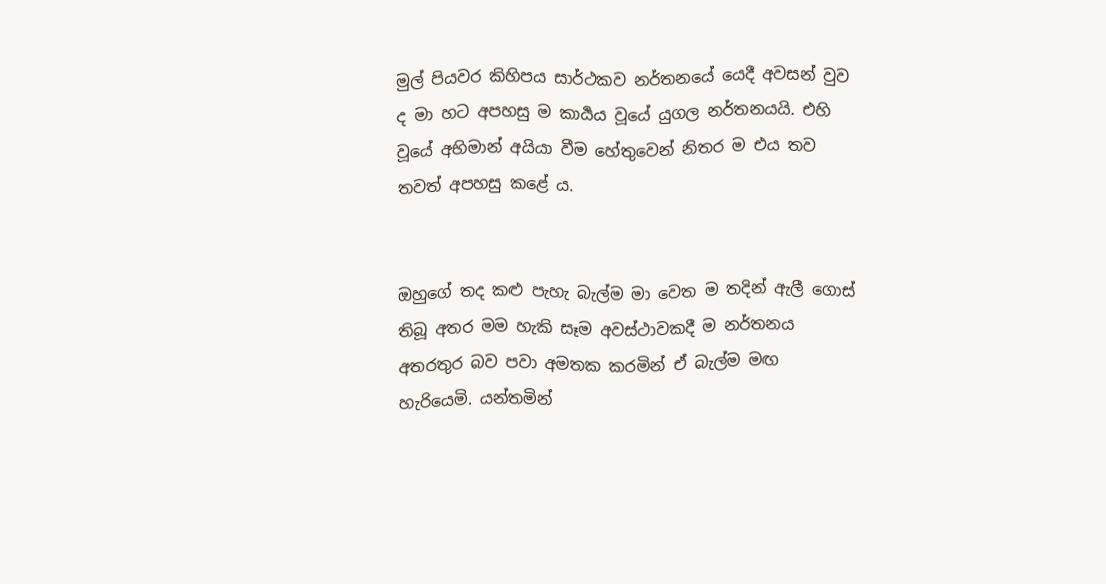මුල් පියවර කිහිපය සාර්ථකව නර්තනයේ යෙදී අවසන් වුව ද මා හට අපහසු ම කාර්‍යය වූයේ යුගල නර්තනයයි. එහි වූයේ අභිමාන් අයියා වීම හේතුවෙන් නිතර ම එය තව තවත් අපහසු කළේ ය.


ඔහුගේ තද කළු පැහැ බැල්ම මා වෙත ම තදින් ඇලී ගොස් තිබූ අතර මම හැකි සෑම අවස්ථාවකදී ම නර්තනය අතරතුර බව පවා අමතක කරමින් ඒ බැල්ම මඟ හැරියෙමි. යන්තමින්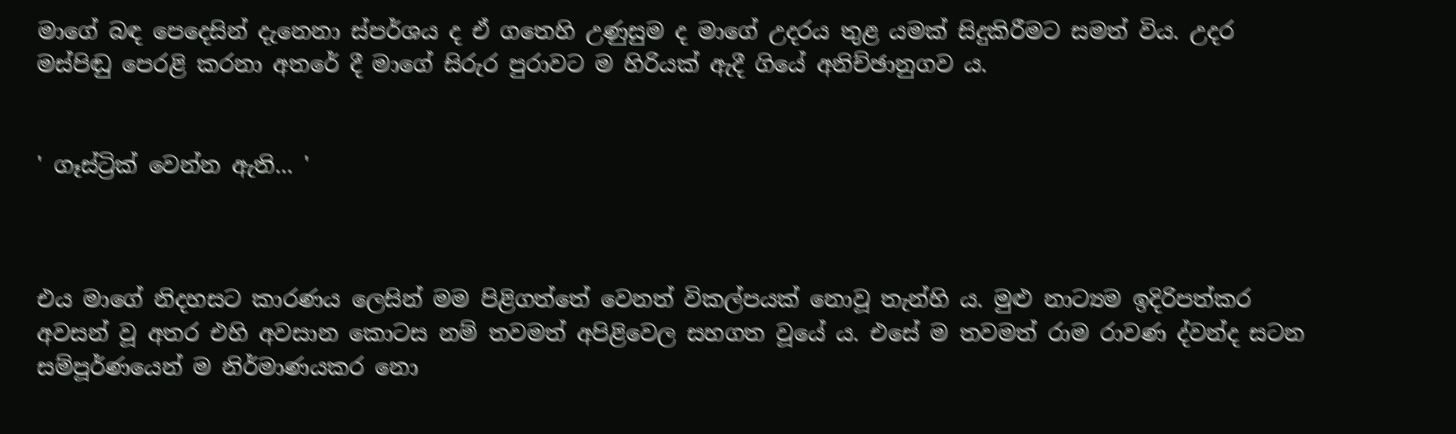මාගේ බඳ පෙදෙසින් දැනෙනා ස්පර්ශය ද ඒ ගතෙහි උණුසුම ද මාගේ උදරය තුළ යමක් සිදුකිරීමට සමත් විය. උදර මස්පිඬු පෙරළි කරනා අතරේ දී මාගේ සිරුර පුරාවට ම හිරියක් ඇදී ගියේ අනිච්ඡානුගව ය.


' ගෑස්ට්‍රික් වෙන්න ඇති... '



එය මාගේ නිදහසට කාරණය ලෙසින් මම පිළිගත්තේ වෙනත් විකල්පයක් නොවූ තැන්හි ය. මුළු නාට්‍යම ඉදිරිපත්‍කර අවසන් වූ අතර එහි අවසාන කොටස නම් තවමත් අපිළිවෙල සහගත වූයේ ය. එසේ ම තවමත් රාම රාවණ ද්වන්ද සටන සම්පූර්ණයෙන් ම නිර්මාණයකර නො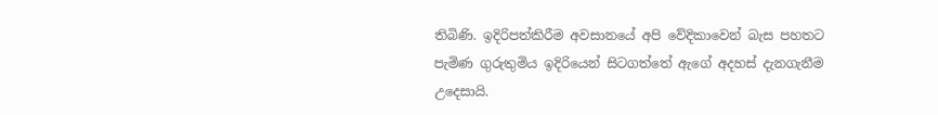තිබිණි. ඉදිරිපත්කිරීම අවසානයේ අපි වේදිකාවෙන් බැස පහතට පැමිණ ගුරුතුමිය ඉදිරියෙන් සිටගත්තේ ඇගේ අදහස් දැනගැනීම උදෙසායි.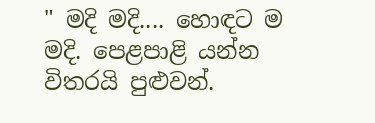" මදි මදි.... හොඳට ම මදි. පෙළපාළි යන්න විතරයි පුළුවන්.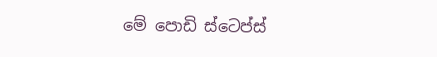මේ පොඩි ස්ටෙප්ස්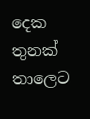දෙක තුනක් තාලෙට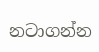නටාගන්න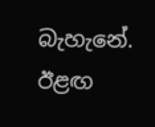බැහැනේ. ඊළඟ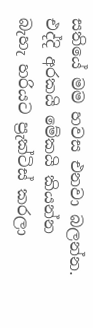සතියේ මම හවස එනවා බලන්න. එද්දි අරකයි මේකයි කියන්න බැහැ හරියට ප්‍රැක්ටිස් කරලා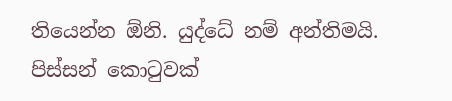තියෙන්න ඕනි. යුද්ධේ නම් අන්තිමයි. පිස්සන් කොටුවක්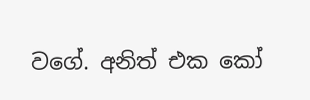වගේ. අනිත් එක කෝ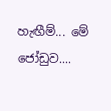හැඟීම්... මේ ජෝඩුව....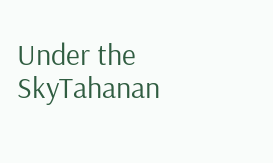Under the SkyTahanan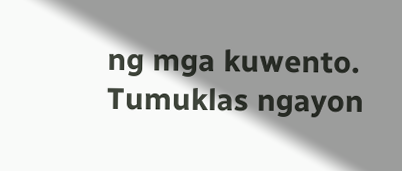ng mga kuwento. Tumuklas ngayon